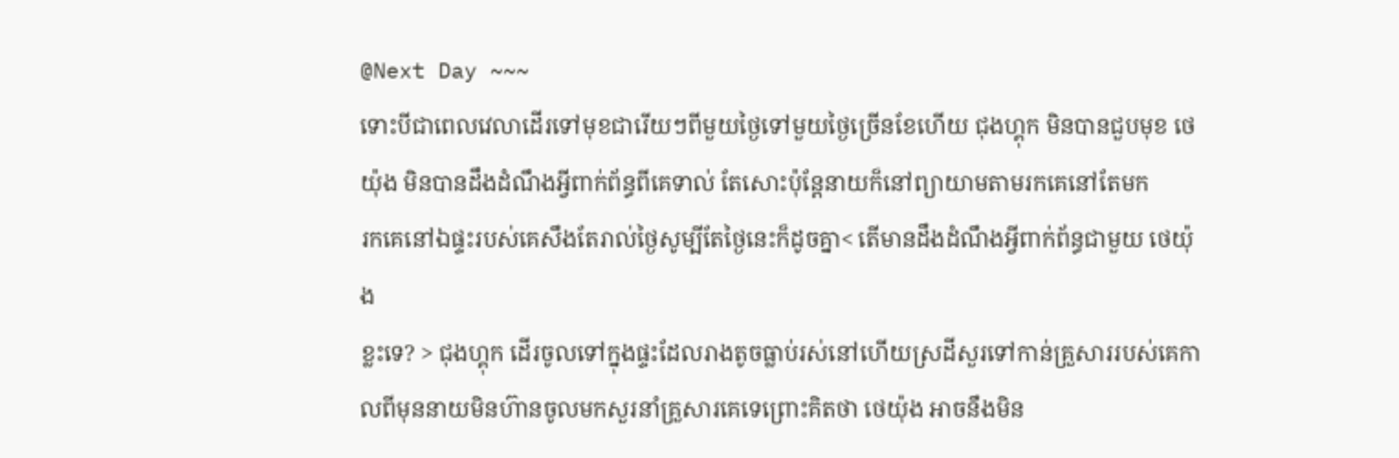@Next Day ~~~
ទោះបីជាពេលវេលាដើរទៅមុខជារើយៗពីមួយថ្ងៃទៅមួយថ្ងៃច្រើនខែហើយ ជុងហ្គុក មិនបានជួបមុខ ថេយ៉ុង មិនបានដឹងដំណឹងអ្វីពាក់ព័ន្ធពីគេទាល់ តែសោះប៉ុន្តែនាយក៏នៅព្យាយាមតាមរកគេនៅតែមក
រកគេនៅឯផ្ទះរបស់គេសឹងតែរាល់ថ្ងៃសូម្បីតែថ្ងៃនេះក៏ដូចគ្នា< តើមានដឹងដំណឹងអ្វីពាក់ព័ន្ធជាមួយ ថេយ៉ុង
ខ្លះទេ? > ជុងហ្គុក ដើរចូលទៅក្នុងផ្ទះដែលរាងតូចធ្លាប់រស់នៅហើយស្រដីសួរទៅកាន់គ្រួសាររបស់គេកាលពីមុននាយមិនហ៊ានចូលមកសួរនាំគ្រួសារគេទេព្រោះគិតថា ថេយ៉ុង អាចនឹងមិន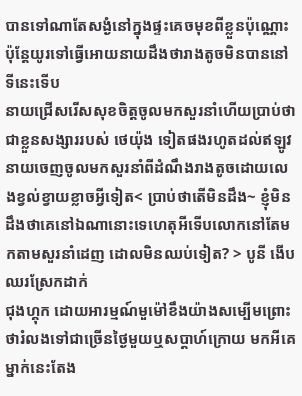បានទៅណាតែសង្ងំនៅក្នុងផ្ទះគេចមុខពីខ្លួនប៉ុណ្ណោះប៉ុន្តែយូរទៅធ្វើអោយនាយដឹងថារាងតូចមិនបាននៅទីនេះទើប
នាយជ្រើសរើសសុខចិត្តចូលមកសួរនាំហើយប្រាប់ថាជាខ្លួនសង្សាររបស់ ថេយ៉ុង ទៀតផងរហូតដល់ឥឡូវនាយចេញចូលមកសួរនាំពីដំណឹងរាងតូចដោយលេងខ្វល់ខ្វាយខ្លាចអ្វីទៀត< ប្រាប់ថាតើមិនដឹង~ ខ្ញុំមិនដឹងថាគេនៅឯណានោះទេហេតុអីទើបលោកនៅតែមកតាមសួរនាំដេញ ដោលមិនឈប់ទៀត? > បូនី ងើបឈរស្រែកដាក់
ជុងហ្គុក ដោយអារម្មណ៍មួម៉ៅខឹងយ៉ាងសម្បើមព្រោះថារំលងទៅជាច្រើនថ្ងៃមួយឬសប្តាហ៍ក្រោយ មកអីគេម្នាក់នេះតែង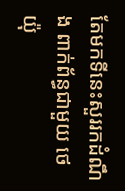តែមកទីនេះសួររកដំណឹង ពាក់ព័ន្ធជាមួយ ថេយ៉ុ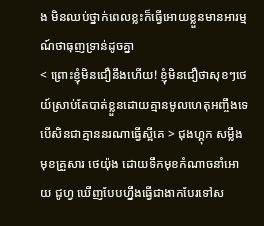ង មិនឈប់ថ្នាក់ពេលខ្លះក៏ធ្វើអោយខ្លួនមានអារម្មណ៍ថាធុញទ្រាន់ដូចគ្នា
< ព្រោះខ្ញុំមិនជឿនឹងហើយ! ខ្ញុំមិនជឿថាសុខៗថេយ៍ស្រាប់តែបាត់ខ្លួនដោយគ្មានមូលហេតុអញ្ចឹងទេបើសិនជាគ្មាននរណាធ្វើស្អីគេ > ជុងហ្គុក សម្លឹង មុខគ្រួសារ ថេយ៉ុង ដោយទឹកមុខកំណាចនាំអោយ ជូហ្វ ឃើញបែបហ្នឹងធ្វើជាងាកបែរទៅស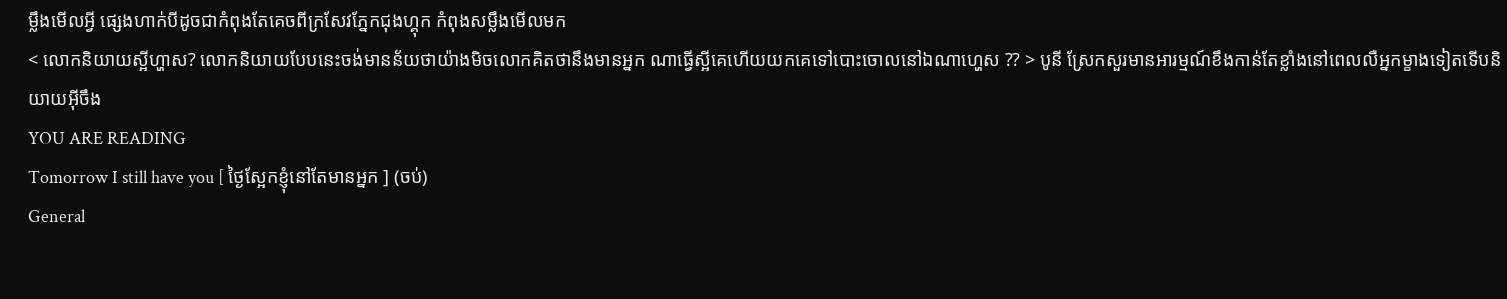ម្លឹងមើលអ្វី ផ្សេងហាក់បីដូចជាកំពុងតែគេចពីក្រសែវភ្នែកជុងហ្គុក កំពុងសម្លឹងមើលមក
< លោកនិយាយស្អីហ្ហាស? លោកនិយាយបែបនេះចង់មានន័យថាយ៉ាងមិចលោកគិតថានឹងមានអ្នក ណាធ្វើស្អីគេហើយយកគេទៅបោះចោលនៅឯណាហ្ហេស ?? > បូនី ស្រែកសួរមានអារម្មណ៍ខឹងកាន់តែខ្លាំងនៅពេលលឺអ្នកម្ខាងទៀតទើបនិយាយអ៊ីចឹង
YOU ARE READING
Tomorrow I still have you [ ថ្ងៃស្អែកខ្ញុំនៅតែមានអ្នក ] (ចប់)
General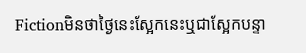Fictionមិនថាថ្ងៃនេះស្អែកនេះឬជាស្អែកបន្ទា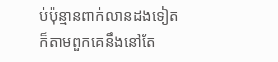ប់ប៉ុន្មានពាក់លានដងទៀតក៏តាមពួកគេនឹងនៅតែ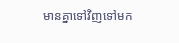មានគ្នាទៅវិញទៅមក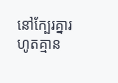នៅក្បែរគ្នារហូតគ្មាន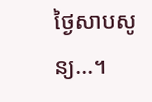ថ្ងៃសាបសូន្យ...។